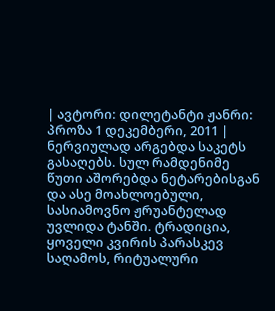| ავტორი: დილეტანტი ჟანრი: პროზა 1 დეკემბერი, 2011 |
ნერვიულად არგებდა საკეტს გასაღებს. სულ რამდენიმე წუთი აშორებდა ნეტარებისგან და ასე მოახლოებული, სასიამოვნო ჟრუანტელად უვლიდა ტანში. ტრადიცია, ყოველი კვირის პარასკევ საღამოს, რიტუალური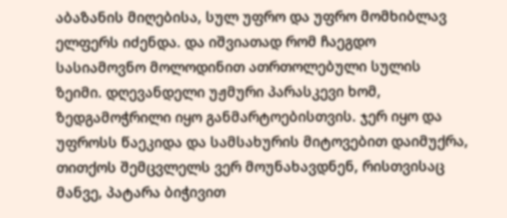აბაზანის მიღებისა, სულ უფრო და უფრო მომხიბლავ ელფერს იძენდა. და იშვიათად რომ ჩაეგდო სასიამოვნო მოლოდინით ათრთოლებული სულის ზეიმი. დღევანდელი უჟმური პარასკევი ხომ, ზედგამოჭრილი იყო განმარტოებისთვის. ჯერ იყო და უფროსს წაეკიდა და სამსახურის მიტოვებით დაიმუქრა, თითქოს შემცვლელს ვერ მოუნახავდნენ, რისთვისაც მანვე, პატარა ბიჭივით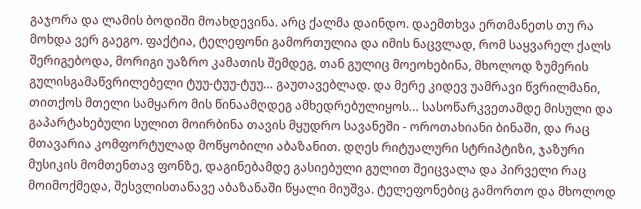გაჯორა და ლამის ბოდიში მოახდევინა. არც ქალმა დაინდო. დაემთხვა ერთმანეთს თუ რა მოხდა ვერ გაეგო. ფაქტია, ტელეფონი გამორთულია და იმის ნაცვლად, რომ საყვარელ ქალს შერიგებოდა, მორიგი უაზრო კამათის შემდეგ, თან გულიც მოეოხებინა, მხოლოდ ზუმერის გულისგამაწვრილებელი ტუუ-ტუუ-ტუუ… გაუთავებლად. და მერე კიდევ უამრავი წვრილმანი, თითქოს მთელი სამყარო მის წინაამღდეგ ამხედრებულიყოს… სასოწარკვეთამდე მისული და გაპარტახებული სულით მოირბინა თავის მყუდრო სავანეში - ოროთახიანი ბინაში, და რაც მთავარია კომფორტულად მოწყობილი აბაზანით. დღეს რიტუალური სტრიპტიზი, ჯაზური მუსიკის მომთენთავ ფონზე, დაგინებამდე გასიებული გულით შეიცვალა და პირველი რაც მოიმოქმედა, შესვლისთანავე აბაზანაში წყალი მიუშვა. ტელეფონებიც გამორთო და მხოლოდ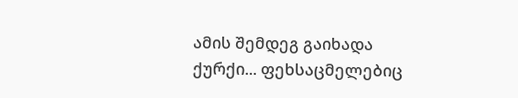ამის შემდეგ გაიხადა ქურქი... ფეხსაცმელებიც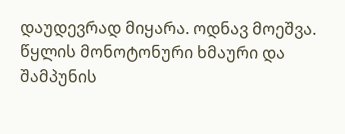დაუდევრად მიყარა. ოდნავ მოეშვა. წყლის მონოტონური ხმაური და შამპუნის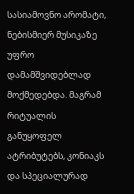სასიამოვნო არომატი, ნებისმიერ მუსიკაზე უფრო დამამშვიდებლად მოქმედებდა. მაგრამ რიტუალის განუყოფელ ატრიბუტებს, კონიაკს და სპეციალურად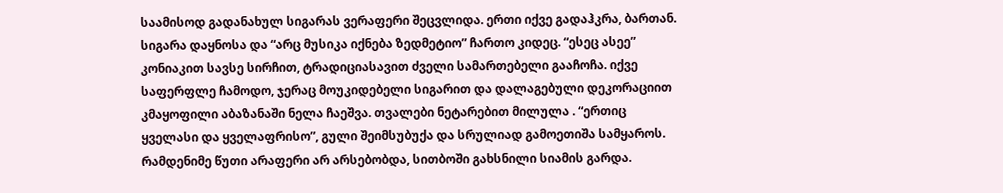საამისოდ გადანახულ სიგარას ვერაფერი შეცვლიდა. ერთი იქვე გადაჰკრა, ბართან. სიგარა დაყნოსა და “არც მუსიკა იქნება ზედმეტიო” ჩართო კიდეც. “ესეც ასეე” კონიაკით სავსე სირჩით, ტრადიციასავით ძველი სამართებელი გააჩოჩა. იქვე საფერფლე ჩამოდო, ჯერაც მოუკიდებელი სიგარით და დალაგებული დეკორაციით კმაყოფილი აბაზანაში ნელა ჩაეშვა. თვალები ნეტარებით მილულა . “ერთიც ყველასი და ყველაფრისო”, გული შეიმსუბუქა და სრულიად გამოეთიშა სამყაროს. რამდენიმე წუთი არაფერი არ არსებობდა, სითბოში გახსნილი სიამის გარდა.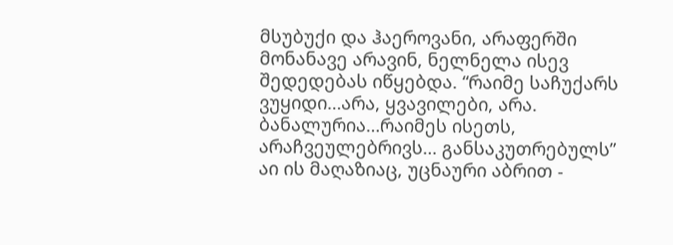მსუბუქი და ჰაეროვანი, არაფერში მონანავე არავინ, ნელნელა ისევ შედედებას იწყებდა. “რაიმე საჩუქარს ვუყიდი…არა, ყვავილები, არა. ბანალურია…რაიმეს ისეთს, არაჩვეულებრივს… განსაკუთრებულს” აი ის მაღაზიაც, უცნაური აბრით -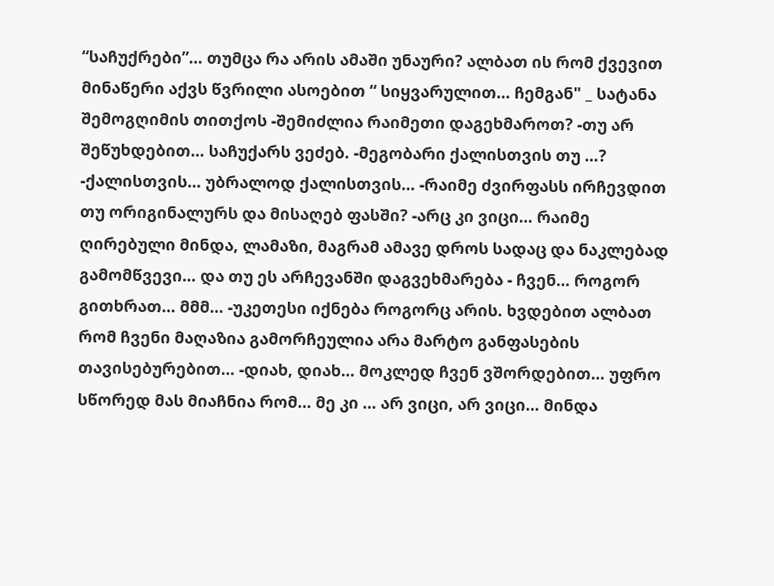“საჩუქრები”… თუმცა რა არის ამაში უნაური? ალბათ ის რომ ქვევით მინაწერი აქვს წვრილი ასოებით “ სიყვარულით… ჩემგან" _ სატანა შემოგღიმის თითქოს -შემიძლია რაიმეთი დაგეხმაროთ? -თუ არ შეწუხდებით… საჩუქარს ვეძებ. -მეგობარი ქალისთვის თუ …? -ქალისთვის… უბრალოდ ქალისთვის… -რაიმე ძვირფასს ირჩევდით თუ ორიგინალურს და მისაღებ ფასში? -არც კი ვიცი… რაიმე ღირებული მინდა, ლამაზი, მაგრამ ამავე დროს სადაც და ნაკლებად გამომწვევი… და თუ ეს არჩევანში დაგვეხმარება - ჩვენ… როგორ გითხრათ… მმმ… -უკეთესი იქნება როგორც არის. ხვდებით ალბათ რომ ჩვენი მაღაზია გამორჩეულია არა მარტო განფასების თავისებურებით… -დიახ, დიახ… მოკლედ ჩვენ ვშორდებით… უფრო სწორედ მას მიაჩნია რომ… მე კი … არ ვიცი, არ ვიცი… მინდა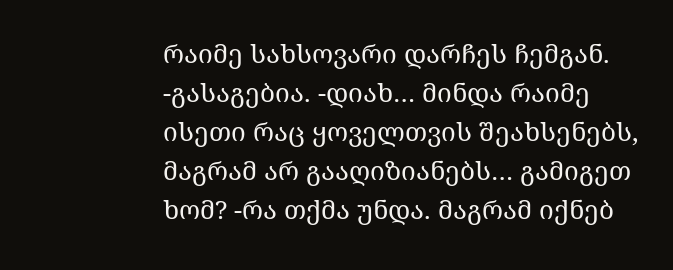რაიმე სახსოვარი დარჩეს ჩემგან. -გასაგებია. -დიახ… მინდა რაიმე ისეთი რაც ყოველთვის შეახსენებს, მაგრამ არ გააღიზიანებს… გამიგეთ ხომ? -რა თქმა უნდა. მაგრამ იქნებ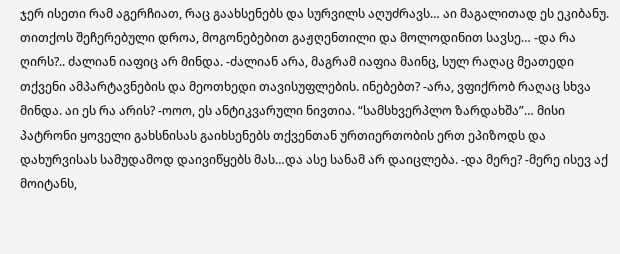ჯერ ისეთი რამ აგერჩიათ, რაც გაახსენებს და სურვილს აღუძრავს… აი მაგალითად ეს ეკიბანუ. თითქოს შეჩერებული დროა, მოგონებებით გაჟღენთილი და მოლოდინით სავსე… -და რა ღირს?.. ძალიან იაფიც არ მინდა. -ძალიან არა, მაგრამ იაფია მაინც, სულ რაღაც მეათედი თქვენი ამპარტავნების და მეოთხედი თავისუფლების. ინებებთ? -არა, ვფიქრობ რაღაც სხვა მინდა. აი ეს რა არის? -ოოო, ეს ანტიკვარული ნივთია. “სამსხვერპლო ზარდახშა”… მისი პატრონი ყოველი გახსნისას გაიხსენებს თქვენთან ურთიერთობის ერთ ეპიზოდს და დახურვისას სამუდამოდ დაივიწყებს მას…და ასე სანამ არ დაიცლება. -და მერე? -მერე ისევ აქ მოიტანს,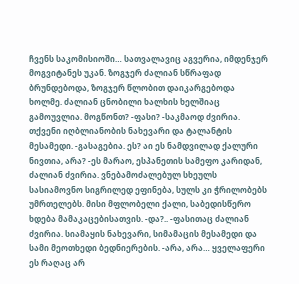ჩვენს საკომისიოში… სათვალავიც აგვერია, იმდენჯერ მოგვიტანეს უკან. ზოგჯერ ძალიან სწრაფად ბრუნდებოდა, ზოგჯერ წლობით დაიკარგებოდა ხოლმე. ძალიან ცნობილი ხალხის ხელშიაც გამოუვლია. მოგწონთ? -ფასი? -საკმაოდ ძვირია. თქვენი იღბლიანობის ნახევარი და ტალანტის მესამედი. -გასაგებია. ეს? აი ეს ნამდვილად ქალური ნივთია, არა? -ეს მარაო, ესპანეთის სამეფო კარიდან, ძალიან ძვირია. ვნებამოძალებულ სხეულს სასიამოვნო სიგრილედ ეფინება, სულს კი ჭრილობებს უმრთელებს. მისი მფლობელი ქალი, საბედისწერო ხდება მამაკაცებისათვის. -და?.. -ფასითაც ძალიან ძვირია. სიამაყის ნახევარი, სიმამაცის მესამედი და სამი მეოთხედი ბედნიერების. -არა, არა… ყველაფერი ეს რაღაც არ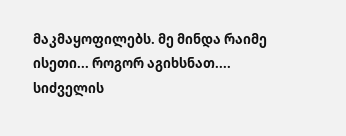მაკმაყოფილებს. მე მინდა რაიმე ისეთი... როგორ აგიხსნათ.... სიძველის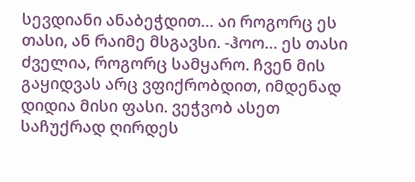სევდიანი ანაბეჭდით… აი როგორც ეს თასი, ან რაიმე მსგავსი. -ჰოო… ეს თასი ძველია, როგორც სამყარო. ჩვენ მის გაყიდვას არც ვფიქრობდით, იმდენად დიდია მისი ფასი. ვეჭვობ ასეთ საჩუქრად ღირდეს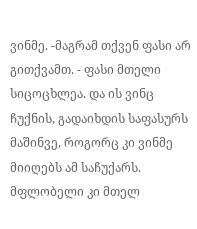ვინმე. -მაგრამ თქვენ ფასი არ გითქვამთ. - ფასი მთელი სიცოცხლეა. და ის ვინც ჩუქნის, გადაიხდის საფასურს მაშინვე, როგორც კი ვინმე მიიღებს ამ საჩუქარს. მფლობელი კი მთელ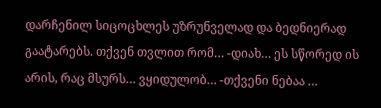დარჩენილ სიცოცხლეს უზრუნველად და ბედნიერად გაატარებს. თქვენ თვლით რომ… -დიახ… ეს სწორედ ის არის, რაც მსურს… ვყიდულობ… -თქვენი ნებაა …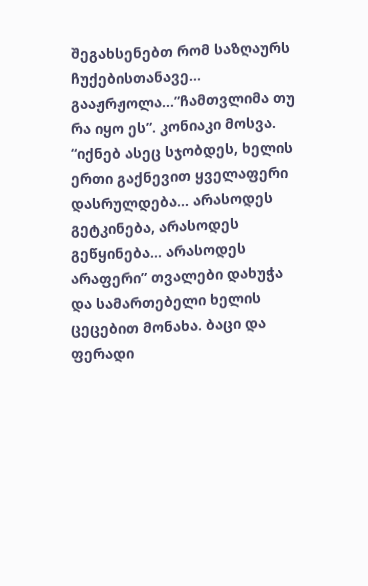შეგახსენებთ რომ საზღაურს ჩუქებისთანავე…
გააჟრჟოლა…”ჩამთვლიმა თუ რა იყო ეს”. კონიაკი მოსვა. “იქნებ ასეც სჯობდეს, ხელის ერთი გაქნევით ყველაფერი დასრულდება… არასოდეს გეტკინება, არასოდეს გეწყინება… არასოდეს არაფერი” თვალები დახუჭა და სამართებელი ხელის ცეცებით მონახა. ბაცი და ფერადი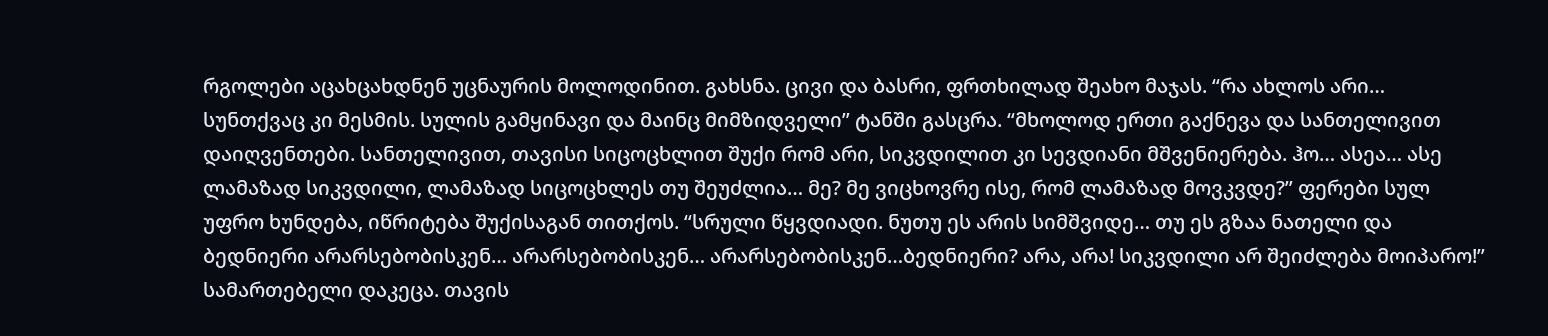რგოლები აცახცახდნენ უცნაურის მოლოდინით. გახსნა. ცივი და ბასრი, ფრთხილად შეახო მაჯას. “რა ახლოს არი… სუნთქვაც კი მესმის. სულის გამყინავი და მაინც მიმზიდველი” ტანში გასცრა. “მხოლოდ ერთი გაქნევა და სანთელივით დაიღვენთები. სანთელივით, თავისი სიცოცხლით შუქი რომ არი, სიკვდილით კი სევდიანი მშვენიერება. ჰო… ასეა… ასე ლამაზად სიკვდილი, ლამაზად სიცოცხლეს თუ შეუძლია… მე? მე ვიცხოვრე ისე, რომ ლამაზად მოვკვდე?” ფერები სულ უფრო ხუნდება, იწრიტება შუქისაგან თითქოს. “სრული წყვდიადი. ნუთუ ეს არის სიმშვიდე… თუ ეს გზაა ნათელი და ბედნიერი არარსებობისკენ… არარსებობისკენ… არარსებობისკენ…ბედნიერი? არა, არა! სიკვდილი არ შეიძლება მოიპარო!” სამართებელი დაკეცა. თავის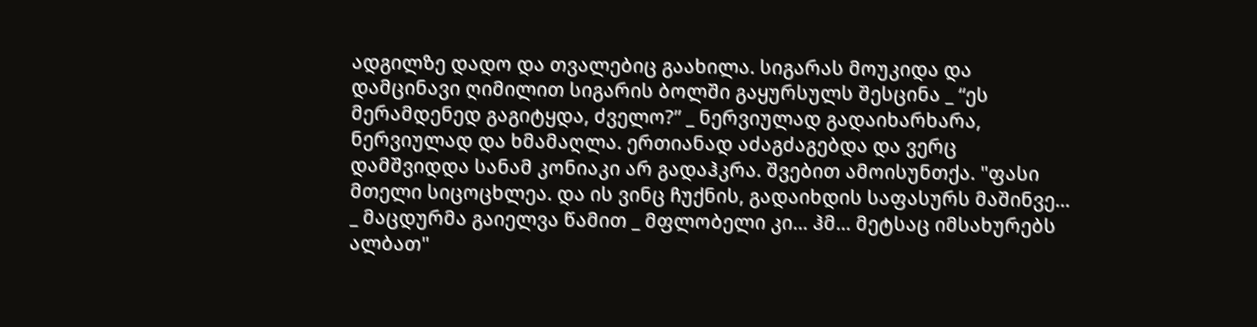ადგილზე დადო და თვალებიც გაახილა. სიგარას მოუკიდა და დამცინავი ღიმილით სიგარის ბოლში გაყურსულს შესცინა _ “ეს მერამდენედ გაგიტყდა, ძველო?” _ ნერვიულად გადაიხარხარა, ნერვიულად და ხმამაღლა. ერთიანად აძაგძაგებდა და ვერც დამშვიდდა სანამ კონიაკი არ გადაჰკრა. შვებით ამოისუნთქა. "ფასი მთელი სიცოცხლეა. და ის ვინც ჩუქნის, გადაიხდის საფასურს მაშინვე... _ მაცდურმა გაიელვა წამით _ მფლობელი კი... ჰმ... მეტსაც იმსახურებს ალბათ"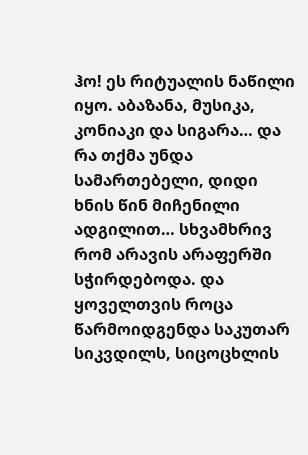ჰო! ეს რიტუალის ნაწილი იყო. აბაზანა, მუსიკა, კონიაკი და სიგარა… და რა თქმა უნდა სამართებელი, დიდი ხნის წინ მიჩენილი ადგილით… სხვამხრივ რომ არავის არაფერში სჭირდებოდა. და ყოველთვის როცა წარმოიდგენდა საკუთარ სიკვდილს, სიცოცხლის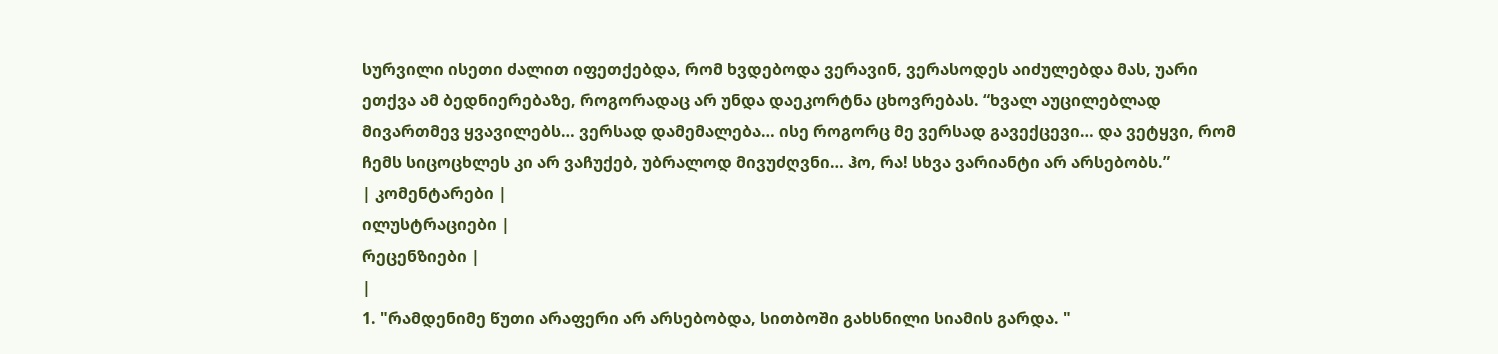სურვილი ისეთი ძალით იფეთქებდა, რომ ხვდებოდა ვერავინ, ვერასოდეს აიძულებდა მას, უარი ეთქვა ამ ბედნიერებაზე, როგორადაც არ უნდა დაეკორტნა ცხოვრებას. “ხვალ აუცილებლად მივართმევ ყვავილებს… ვერსად დამემალება… ისე როგორც მე ვერსად გავექცევი… და ვეტყვი, რომ ჩემს სიცოცხლეს კი არ ვაჩუქებ, უბრალოდ მივუძღვნი… ჰო, რა! სხვა ვარიანტი არ არსებობს.”
| კომენტარები |
ილუსტრაციები |
რეცენზიები |
|
1. "რამდენიმე წუთი არაფერი არ არსებობდა, სითბოში გახსნილი სიამის გარდა. "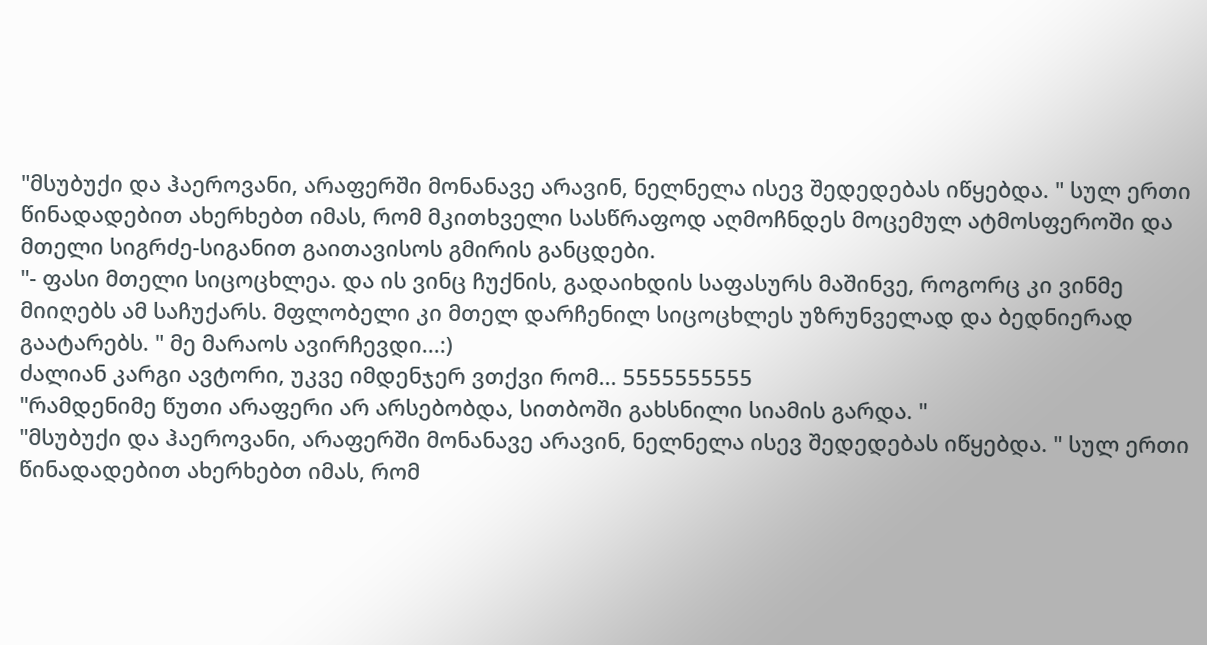"მსუბუქი და ჰაეროვანი, არაფერში მონანავე არავინ, ნელნელა ისევ შედედებას იწყებდა. " სულ ერთი წინადადებით ახერხებთ იმას, რომ მკითხველი სასწრაფოდ აღმოჩნდეს მოცემულ ატმოსფეროში და მთელი სიგრძე-სიგანით გაითავისოს გმირის განცდები.
"- ფასი მთელი სიცოცხლეა. და ის ვინც ჩუქნის, გადაიხდის საფასურს მაშინვე, როგორც კი ვინმე მიიღებს ამ საჩუქარს. მფლობელი კი მთელ დარჩენილ სიცოცხლეს უზრუნველად და ბედნიერად გაატარებს. " მე მარაოს ავირჩევდი...:)
ძალიან კარგი ავტორი, უკვე იმდენჯერ ვთქვი რომ... 5555555555
"რამდენიმე წუთი არაფერი არ არსებობდა, სითბოში გახსნილი სიამის გარდა. "
"მსუბუქი და ჰაეროვანი, არაფერში მონანავე არავინ, ნელნელა ისევ შედედებას იწყებდა. " სულ ერთი წინადადებით ახერხებთ იმას, რომ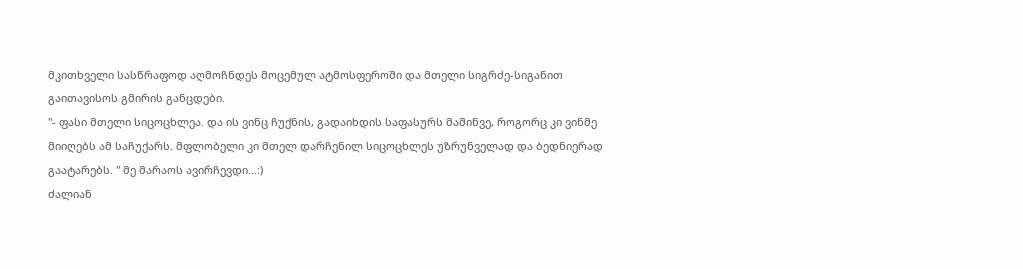მკითხველი სასწრაფოდ აღმოჩნდეს მოცემულ ატმოსფეროში და მთელი სიგრძე-სიგანით გაითავისოს გმირის განცდები.
"- ფასი მთელი სიცოცხლეა. და ის ვინც ჩუქნის, გადაიხდის საფასურს მაშინვე, როგორც კი ვინმე მიიღებს ამ საჩუქარს. მფლობელი კი მთელ დარჩენილ სიცოცხლეს უზრუნველად და ბედნიერად გაატარებს. " მე მარაოს ავირჩევდი...:)
ძალიან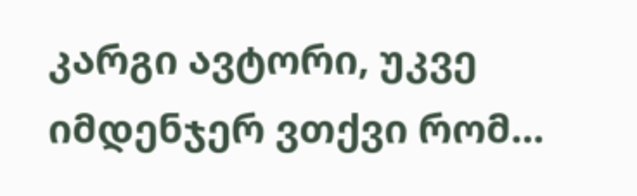კარგი ავტორი, უკვე იმდენჯერ ვთქვი რომ...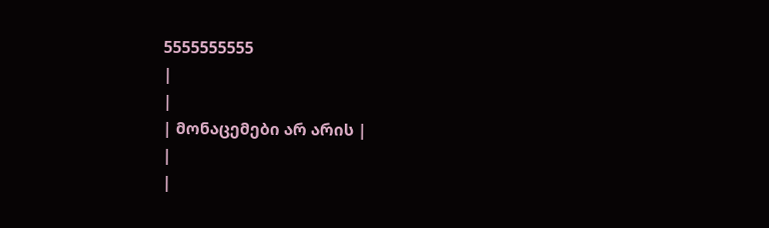5555555555
|
|
| მონაცემები არ არის |
|
|